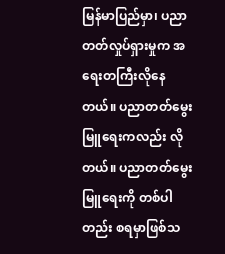မြန်မာပြည်မှာ၊ ပညာတတ်လှုပ်ရှားမှုက အရေးတကြီးလိုနေတယ်။ ပညာတတ်မွေးမြူရေးကလည်း လိုတယ်။ ပညာတတ်မွေးမြူရေးကို တစ်ပါတည်း စရမှာဖြစ်သ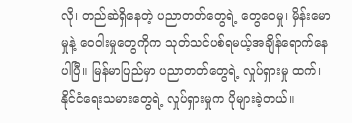လို၊ တည်ဆဲရှိနေတဲ့ ပညာတတ်တွေရဲ့ တွေဝေမှု၊ မှိန်းမော မှုနဲ့ ဝေဝါးမှုတွေကိုက သုတ်သင်ပစ်ရမယ့်အချိန်ရောက်နေပါပြီ။ မြန်မာပြည်မှာ ပညာတတ်တွေရဲ့ လှုပ်ရှားမှု ထက်၊ နိုင်ငံရေးသမားတွေရဲ့ လှုပ်ရှားမှုက ပိုများခဲ့တယ်။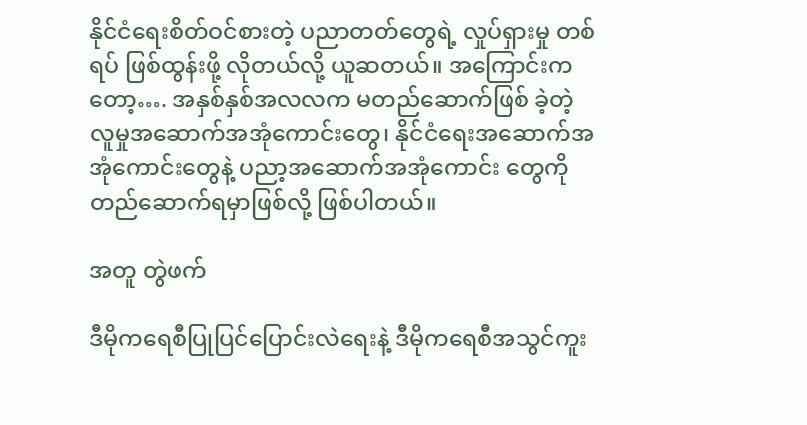နိုင်ငံရေးစိတ်ဝင်စားတဲ့ ပညာတတ်တွေရဲ့ လှုပ်ရှားမှု တစ်ရပ် ဖြစ်ထွန်းဖို့ လိုတယ်လို့ ယူဆတယ်။ အကြောင်းကတော့…. အနှစ်နှစ်အလလက မတည်ဆောက်ဖြစ် ခဲ့တဲ့ လူမှုအဆောက်အအုံကောင်းတွေ၊ နိုင်ငံရေးအဆောက်အအုံကောင်းတွေနဲ့ ပညာ့အဆောက်အအုံကောင်း တွေကို တည်ဆောက်ရမှာဖြစ်လို့ ဖြစ်ပါတယ်။

အတူ တွဲဖက်

ဒီမိုကရေစီပြုပြင်ပြောင်းလဲရေးနဲ့ ဒီမိုကရေစီအသွင်ကူး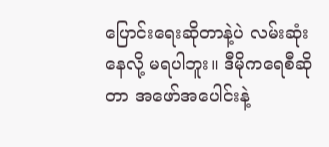ပြောင်းရေးဆိုတာနဲ့ပဲ လမ်းဆုံးနေလို့ မရပါဘူး။ ဒီမိုကရေစီဆိုတာ အဖော်အပေါင်းနဲ့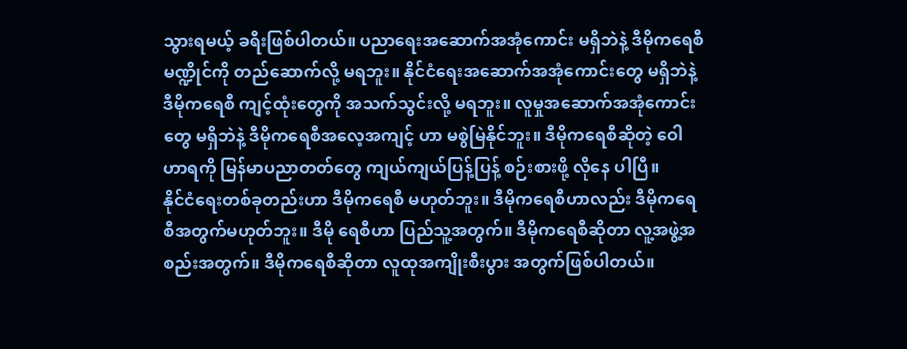သွားရမယ့် ခရီးဖြစ်ပါတယ်။ ပညာရေးအဆောက်အအုံကောင်း မရှိဘဲနဲ့ ဒီမိုကရေစီ မဏ္ဍိုင်ကို တည်ဆောက်လို့ မရဘူး။ နိုင်ငံရေးအဆောက်အအုံကောင်းတွေ မရှိဘဲနဲ့ ဒီမိုကရေစီ ကျင့်ထုံးတွေကို အသက်သွင်းလို့ မရဘူး။ လူမှုအဆောက်အအုံကောင်းတွေ မရှိဘဲနဲ့ ဒီမိုကရေစီအလေ့အကျင့် ဟာ မစွဲမြဲနိုင်ဘူး။ ဒီမိုကရေစီဆိုတဲ့ ဝေါဟာရကို မြန်မာပညာတတ်တွေ ကျယ်ကျယ်ပြန့်ပြန့် စဉ်းစားဖို့ လိုနေ ပါပြီ။
နိုင်ငံရေးတစ်ခုတည်းဟာ ဒီမိုကရေစီ မဟုတ်ဘူး။ ဒီမိုကရေစီဟာလည်း ဒီမိုကရေစီအတွက်မဟုတ်ဘူး။ ဒီမို ရေစီဟာ ပြည်သူ့အတွက်။ ဒီမိုကရေစီဆိုတာ လူ့အဖွဲ့အစည်းအတွက်။ ဒီမိုကရေစီဆိုတာ လူထုအကျိုးစီးပွား အတွက်ဖြစ်ပါတယ်။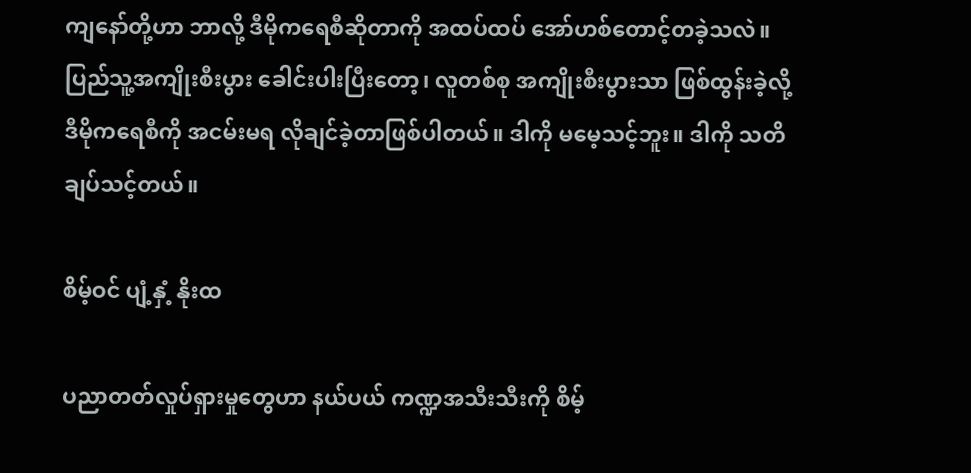ကျနော်တို့ဟာ ဘာလို့ ဒီမိုကရေစီဆိုတာကို အထပ်ထပ် အော်ဟစ်တောင့်တခဲ့သလဲ။ ပြည်သူ့အကျိုးစီးပွား ခေါင်းပါးပြီးတော့၊ လူတစ်စု အကျိုးစီးပွားသာ ဖြစ်ထွန်းခဲ့လို့ ဒီမိုကရေစီကို အငမ်းမရ လိုချင်ခဲ့တာဖြစ်ပါတယ်။ ဒါကို မမေ့သင့်ဘူး။ ဒါကို သတိချပ်သင့်တယ်။

စိမ့်ဝင် ပျံ့နှံ့ နိုးထ

ပညာတတ်လှုပ်ရှားမှုတွေဟာ နယ်ပယ် ကဏ္ဍအသီးသီးကို စိမ့်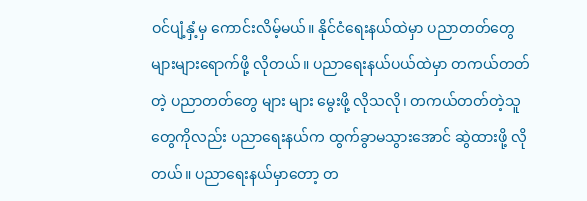ဝင်ပျံ့နှံ့မှ ကောင်းလိမ့်မယ်။ နိုင်ငံရေးနယ်ထဲမှာ ပညာတတ်တွေ များများရောက်ဖို့ လိုတယ်။ ပညာရေးနယ်ပယ်ထဲမှာ တကယ်တတ်တဲ့ ပညာတတ်တွေ များ များ မွေးဖို့ လိုသလို၊ တကယ်တတ်တဲ့သူတွေကိုလည်း ပညာရေးနယ်က ထွက်ခွာမသွားအောင် ဆွဲထားဖို့ လို တယ်။ ပညာရေးနယ်မှာတော့ တ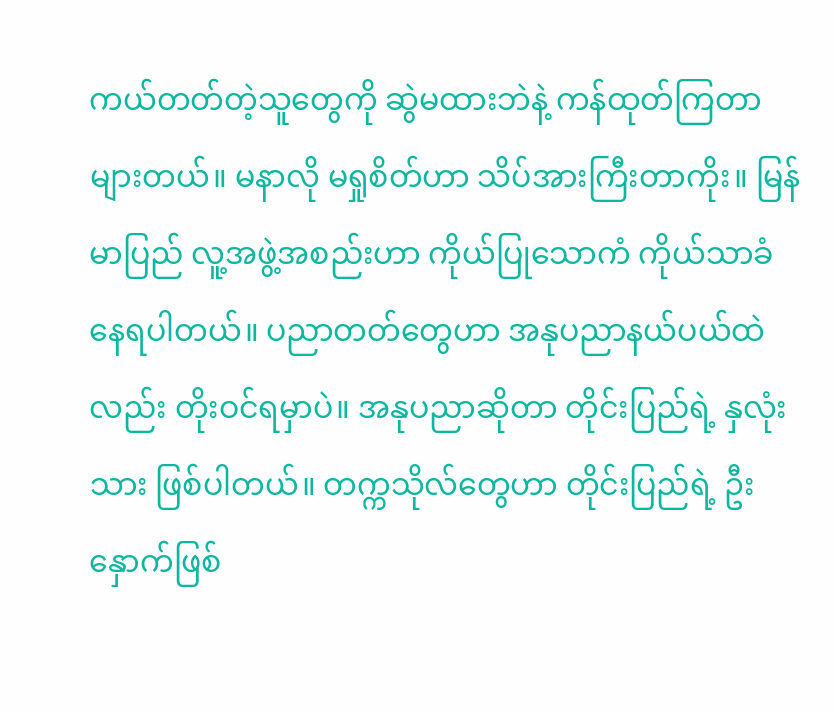ကယ်တတ်တဲ့သူတွေကို ဆွဲမထားဘဲနဲ့ ကန်ထုတ်ကြတာများတယ်။ မနာလို မရှုစိတ်ဟာ သိပ်အားကြီးတာကိုး။ မြန်မာပြည် လူ့အဖွဲ့အစည်းဟာ ကိုယ်ပြုသောကံ ကိုယ်သာခံနေရပါတယ်။ ပညာတတ်တွေဟာ အနုပညာနယ်ပယ်ထဲလည်း တိုးဝင်ရမှာပဲ။ အနုပညာဆိုတာ တိုင်းပြည်ရဲ့ နှလုံးသား ဖြစ်ပါတယ်။ တက္ကသိုလ်တွေဟာ တိုင်းပြည်ရဲ့ ဦးနှောက်ဖြစ်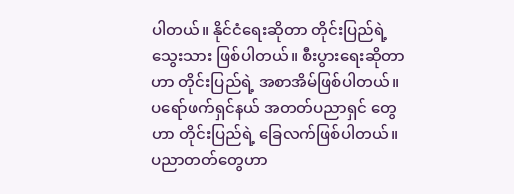ပါတယ်။ နိုင်ငံရေးဆိုတာ တိုင်းပြည်ရဲ့ သွေးသား ဖြစ်ပါတယ်။ စီးပွားရေးဆိုတာဟာ တိုင်းပြည်ရဲ့ အစာအိမ်ဖြစ်ပါတယ်။ ပရော်ဖက်ရှင်နယ် အတတ်ပညာရှင် တွေဟာ တိုင်းပြည်ရဲ့ ခြေလက်ဖြစ်ပါတယ်။ ပညာတတ်တွေဟာ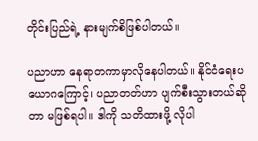တိုင်းပြည်ရဲ့ နားမျက်စိဖြစ်ပါတယ်။

ပညာဟာ နေရာတကာမှာလိုနေပါတယ်။ နိုင်ငံရေးပယောဂကြောင့်၊ ပညာတတ်ဟာ ပျက်စီးသွားတယ်ဆိုတာ မဖြစ်ရပါ။ ဒါကို သတိထားဖို့ လိုပါ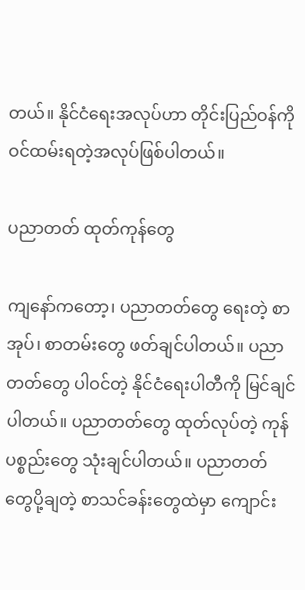တယ်။ နိုင်ငံရေးအလုပ်ဟာ တိုင်းပြည်ဝန်ကို ဝင်ထမ်းရတဲ့အလုပ်ဖြစ်ပါတယ်။

ပညာတတ် ထုတ်ကုန်တွေ

ကျနော်ကတော့၊ ပညာတတ်တွေ ရေးတဲ့ စာအုပ်၊ စာတမ်းတွေ ဖတ်ချင်ပါတယ်။ ပညာတတ်တွေ ပါဝင်တဲ့ နိုင်ငံရေးပါတီကို မြင်ချင်ပါတယ်။ ပညာတတ်တွေ ထုတ်လုပ်တဲ့ ကုန်ပစ္စည်းတွေ သုံးချင်ပါတယ်။ ပညာတတ် တွေပို့ချတဲ့ စာသင်ခန်းတွေထဲမှာ ကျောင်း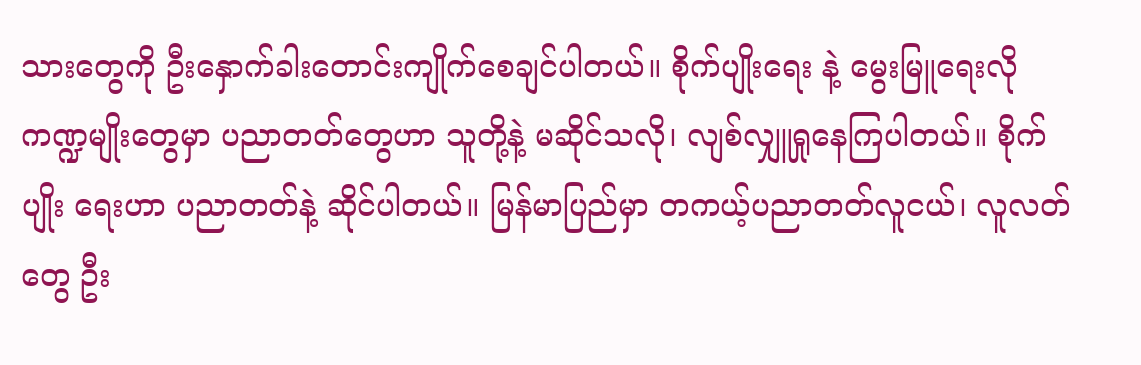သားတွေကို ဦးနှောက်ခါးတောင်းကျိုက်စေချင်ပါတယ်။ စိုက်ပျိုးရေး နဲ့ မွေးမြူရေးလို ကဏ္ဍမျိုးတွေမှာ ပညာတတ်တွေဟာ သူတို့နဲ့ မဆိုင်သလို၊ လျစ်လျှူရှုနေကြပါတယ်။ စိုက်ပျိုး ရေးဟာ ပညာတတ်နဲ့ ဆိုင်ပါတယ်။ မြန်မာပြည်မှာ တကယ့်ပညာတတ်လူငယ်၊ လူလတ်တွေ ဦး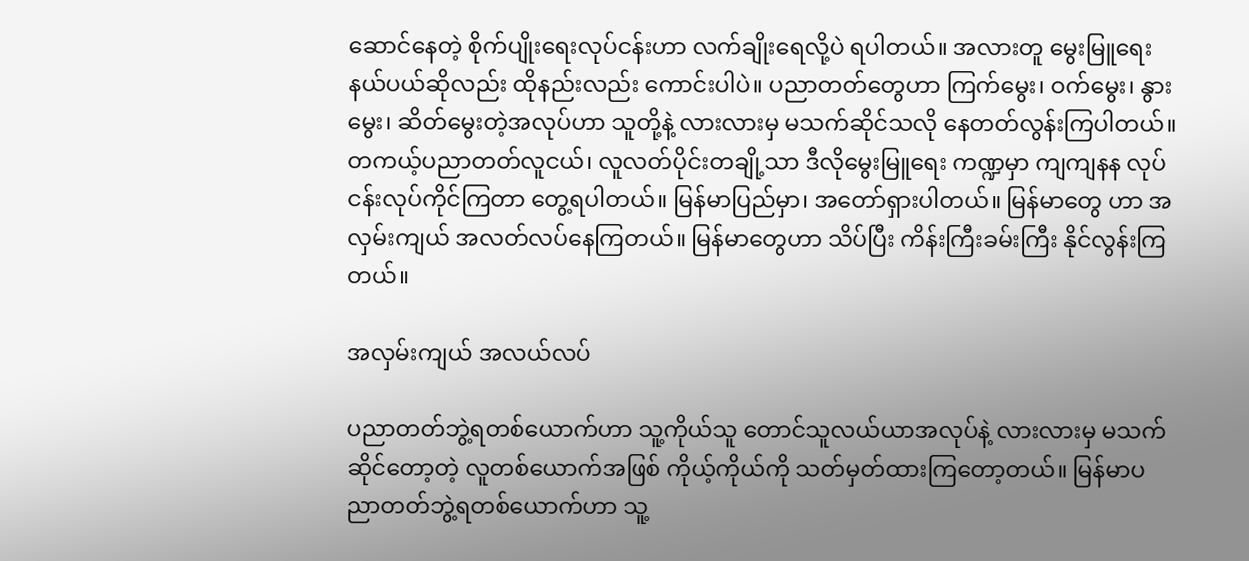ဆောင်နေတဲ့ စိုက်ပျိုးရေးလုပ်ငန်းဟာ လက်ချိုးရေလို့ပဲ ရပါတယ်။ အလားတူ မွေးမြူရေးနယ်ပယ်ဆိုလည်း ထိုနည်းလည်း ကောင်းပါပဲ။ ပညာတတ်တွေဟာ ကြက်မွေး၊ ဝက်မွေး၊ နွားမွေး၊ ဆိတ်မွေးတဲ့အလုပ်ဟာ သူတို့နဲ့ လားလားမှ မသက်ဆိုင်သလို နေတတ်လွန်းကြပါတယ်။ တကယ့်ပညာတတ်လူငယ်၊ လူလတ်ပိုင်းတချို့သာ ဒီလိုမွေးမြူရေး ကဏ္ဍမှာ ကျကျနန လုပ်ငန်းလုပ်ကိုင်ကြတာ တွေ့ရပါတယ်။ မြန်မာပြည်မှာ၊ အတော်ရှားပါတယ်။ မြန်မာတွေ ဟာ အလှမ်းကျယ် အလတ်လပ်နေကြတယ်။ မြန်မာတွေဟာ သိပ်ပြီး ကိန်းကြီးခမ်းကြီး နိုင်လွန်းကြတယ်။

အလှမ်းကျယ် အလယ်လပ်

ပညာတတ်ဘွဲ့ရတစ်ယောက်ဟာ သူ့ကိုယ်သူ တောင်သူလယ်ယာအလုပ်နဲ့ လားလားမှ မသက်ဆိုင်တော့တဲ့ လူတစ်ယောက်အဖြစ် ကိုယ့်ကိုယ်ကို သတ်မှတ်ထားကြတော့တယ်။ မြန်မာပညာတတ်ဘွဲ့ရတစ်ယောက်ဟာ သူ့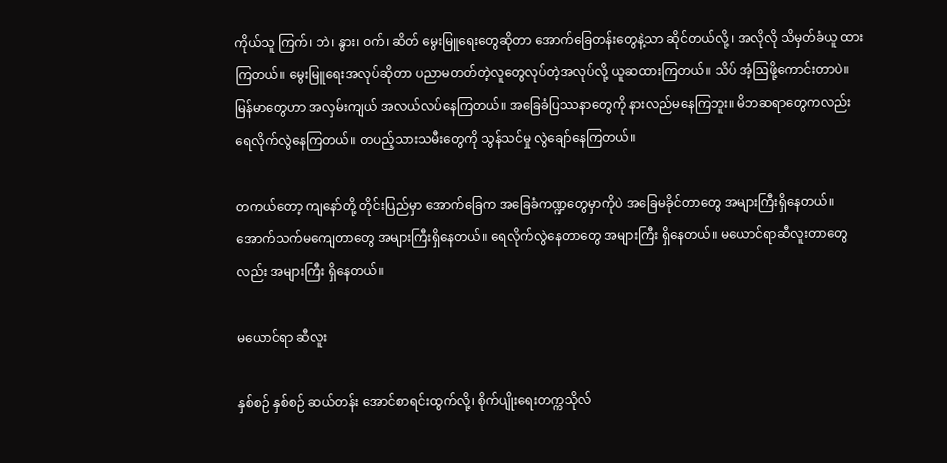ကိုယ်သူ ကြက်၊ ဘဲ၊ နွား၊ ဝက်၊ ဆိတ် မွေးမြူရေးတွေဆိုတာ အောက်ခြေတန်းတွေနဲ့သာ ဆိုင်တယ်လို့ ၊ အလိုလို သိမှတ်ခံယူ ထားကြတယ်။ မွေးမြူရေးအလုပ်ဆိုတာ ပညာမတတ်တဲ့လူတွေလုပ်တဲ့အလုပ်လို့ ယူဆထားကြတယ်။ သိပ် အံ့ဩဖို့ကောင်းတာပဲ။ မြန်မာတွေဟာ အလှမ်းကျယ် အလယ်လပ်နေကြတယ်။ အခြေခံပြဿနာတွေကို နားလည်မနေကြဘူး။ မိဘဆရာတွေကလည်း ရေလိုက်လွဲနေကြတယ်။ တပည့်သားသမီးတွေကို သွန်သင်မှု လွဲချော်နေကြတယ်။

တကယ်တော့ ကျနော်တို့ တိုင်းပြည်မှာ အောက်ခြေက အခြေခံကဏ္ဍတွေမှာကိုပဲ အခြေမခိုင်တာတွေ အများကြီးရှိနေတယ်။ အောက်သက်မကျေတာတွေ အများကြီးရှိနေတယ်။ ရေလိုက်လွဲနေတာတွေ အများကြီး ရှိနေတယ်။ မယောင်ရာဆီလူးတာတွေလည်း အများကြီး ရှိနေတယ်။

မယောင်ရာ ဆီလူး

နှစ်စဉ် နှစ်စဉ် ဆယ်တန်း အောင်စာရင်းထွက်လို့၊ စိုက်ပျိုးရေးတက္ကသိုလ်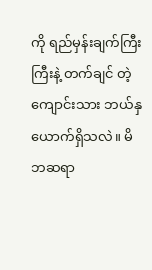ကို ရည်မှန်းချက်ကြီးကြီးနဲ့ တက်ချင် တဲ့ ကျောင်းသား ဘယ်နှယောက်ရှိသလဲ။ မိဘဆရာ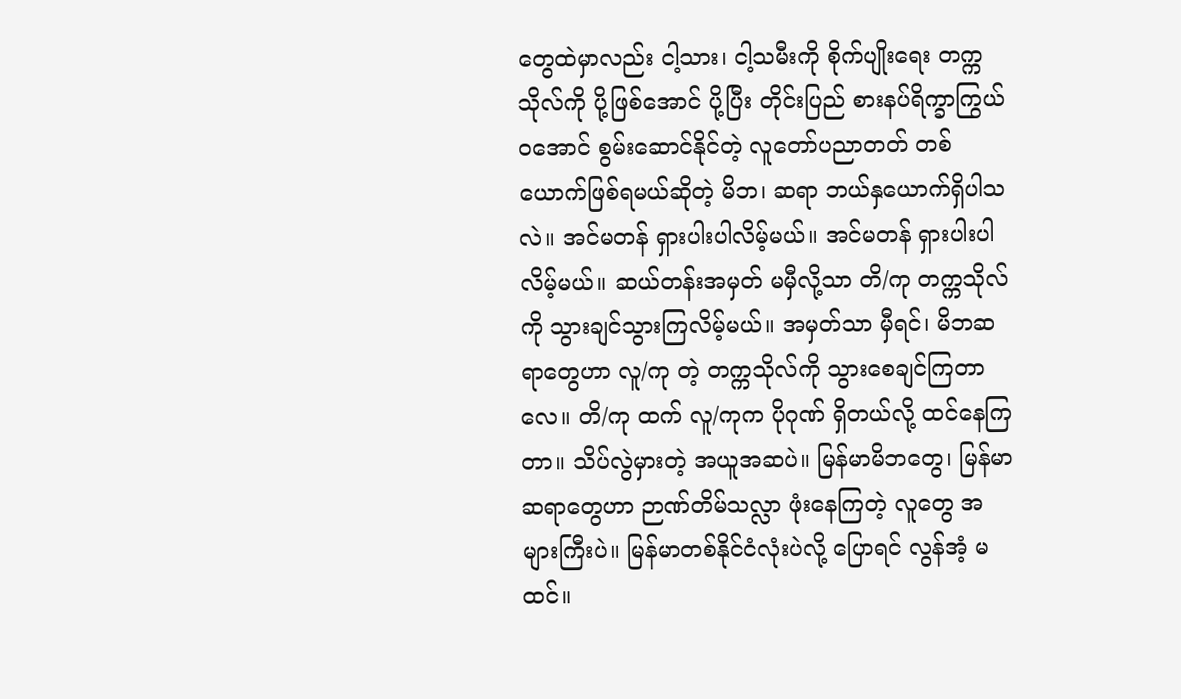တွေထဲမှာလည်း ငါ့သား၊ ငါ့သမီးကို စိုက်ပျိုးရေး တက္ကသိုလ်ကို ပို့ဖြစ်အောင် ပို့ပြီး တိုင်းပြည် စားနပ်ရိက္ခာကြွယ်ဝအောင် စွမ်းဆောင်နိုင်တဲ့ လူတော်ပညာတတ် တစ်ယောက်ဖြစ်ရမယ်ဆိုတဲ့ မိဘ၊ ဆရာ ဘယ်နှယောက်ရှိပါသလဲ။ အင်မတန် ရှားပါးပါလိမ့်မယ်။ အင်မတန် ရှားပါးပါလိမ့်မယ်။ ဆယ်တန်းအမှတ် မမှီလို့သာ တိ/ကု တက္ကသိုလ်ကို သွားချင်သွားကြလိမ့်မယ်။ အမှတ်သာ မှီရင်၊ မိဘဆရာတွေဟာ လူ/ကု တဲ့ တက္ကသိုလ်ကို သွားစေချင်ကြတာလေ။ တိ/ကု ထက် လူ/ကုက ပိုဂုဏ် ရှိတယ်လို့ ထင်နေကြတာ။ သိပ်လွဲမှားတဲ့ အယူအဆပဲ။ မြန်မာမိဘတွေ၊ မြန်မာဆရာတွေဟာ ဉာဏ်တိမ်သလ္လာ ဖုံးနေကြတဲ့ လူတွေ အများကြီးပဲ။ မြန်မာတစ်နိုင်ငံလုံးပဲလို့ ပြောရင် လွန်အံ့ မထင်။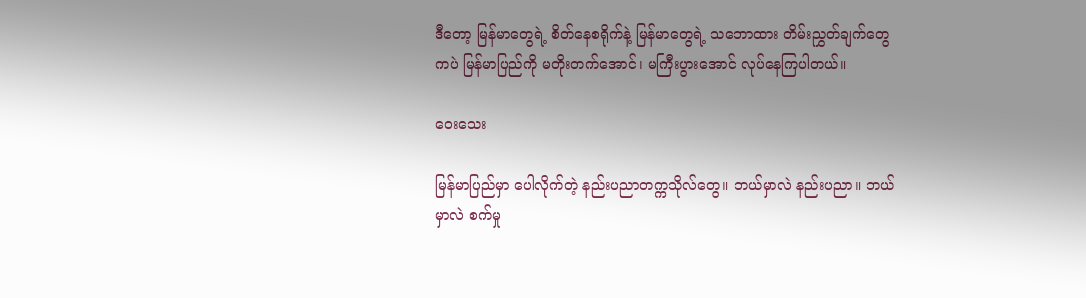ဒီတော့ မြန်မာတွေရဲ့ စိတ်နေစရိုက်နဲ့ မြန်မာတွေရဲ့ သဘောထား တိမ်းညွှတ်ချက်တွေကပဲ မြန်မာပြည်ကို မတိုးတက်အောင်၊ မကြီးပွားအောင် လုပ်နေကြပါတယ်။

ဝေးသေး

မြန်မာပြည်မှာ ပေါလိုက်တဲ့ နည်းပညာတက္ကသိုလ်တွေ။ ဘယ်မှာလဲ နည်းပညာ။ ဘယ်မှာလဲ စက်မှု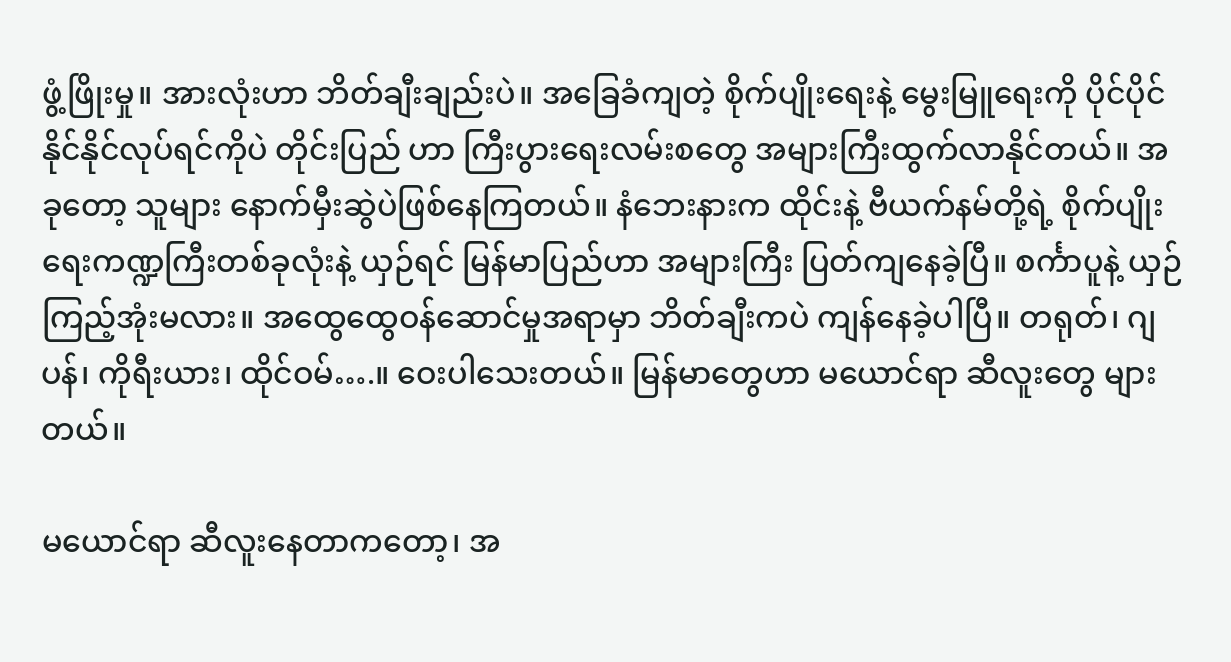ဖွံ့ဖြိုးမှု။ အားလုံးဟာ ဘိတ်ချီးချည်းပဲ။ အခြေခံကျတဲ့ စိုက်ပျိုးရေးနဲ့ မွေးမြူရေးကို ပိုင်ပိုင်နိုင်နိုင်လုပ်ရင်ကိုပဲ တိုင်းပြည် ဟာ ကြီးပွားရေးလမ်းစတွေ အများကြီးထွက်လာနိုင်တယ်။ အခုတော့ သူများ နောက်မှီးဆွဲပဲဖြစ်နေကြတယ်။ နံဘေးနားက ထိုင်းနဲ့ ဗီယက်နမ်တို့ရဲ့ စိုက်ပျိုးရေးကဏ္ဍကြီးတစ်ခုလုံးနဲ့ ယှဉ်ရင် မြန်မာပြည်ဟာ အများကြီး ပြတ်ကျနေခဲ့ပြီ။ စင်္ကာပူနဲ့ ယှဉ်ကြည့်အုံးမလား။ အထွေထွေဝန်ဆောင်မှုအရာမှာ ဘိတ်ချီးကပဲ ကျန်နေခဲ့ပါပြီ။ တရုတ်၊ ဂျပန်၊ ကိုရီးယား၊ ထိုင်ဝမ်….။ ဝေးပါသေးတယ်။ မြန်မာတွေဟာ မယောင်ရာ ဆီလူးတွေ များတယ်။

မယောင်ရာ ဆီလူးနေတာကတော့၊ အ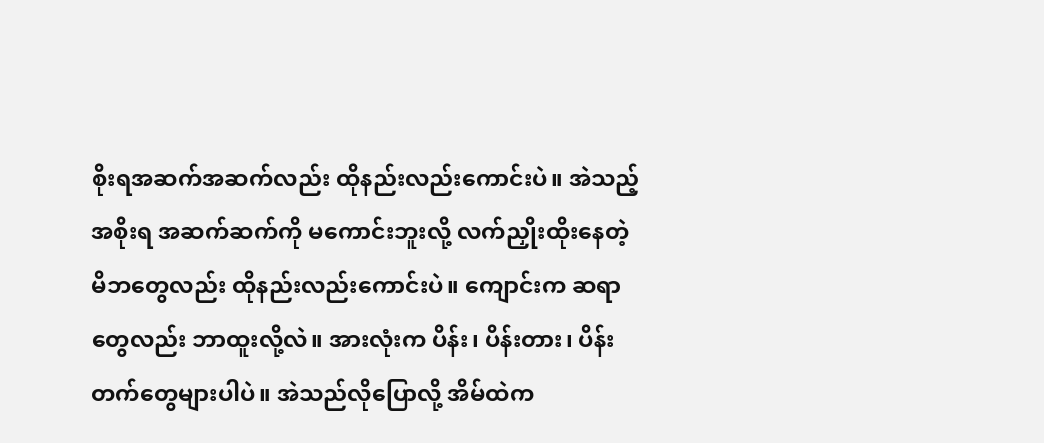စိုးရအဆက်အဆက်လည်း ထိုနည်းလည်းကောင်းပဲ။ အဲသည့်အစိုးရ အဆက်ဆက်ကို မကောင်းဘူးလို့ လက်ညှိုးထိုးနေတဲ့ မိဘတွေလည်း ထိုနည်းလည်းကောင်းပဲ။ ကျောင်းက ဆရာတွေလည်း ဘာထူးလို့လဲ။ အားလုံးက ပိန်း၊ ပိန်းတား၊ ပိန်းတက်တွေများပါပဲ။ အဲသည်လိုပြောလို့ အိမ်ထဲက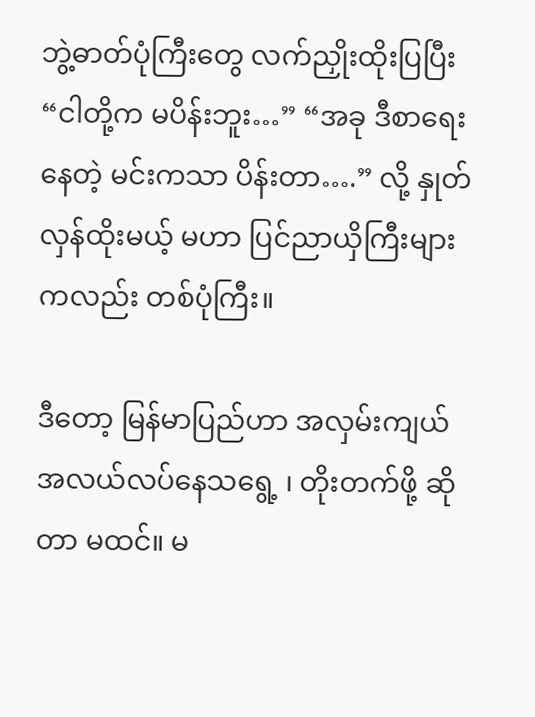ဘွဲ့ဓာတ်ပုံကြီးတွေ လက်ညှိုးထိုးပြပြီး “ငါတို့က မပိန်းဘူး…” “အခု ဒီစာရေးနေတဲ့ မင်းကသာ ပိန်းတာ….” လို့ နှုတ်လှန်ထိုးမယ့် မဟာ ပြင်ညာယှိကြီးများကလည်း တစ်ပုံကြီး။

ဒီတော့ မြန်မာပြည်ဟာ အလှမ်းကျယ် အလယ်လပ်နေသရွေ့ ၊ တိုးတက်ဖို့ ဆိုတာ မထင်။ မ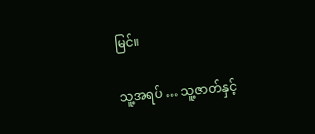မြင်။

သူ့အရပ် … သူ့ဇာတ်နှင့်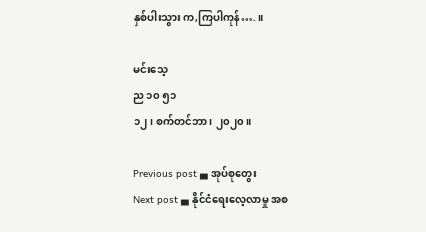နှစ်ပါးသွား က,ကြပါကုန်….။

မင်းသေ့
ည ၁၀ ၅၁
၁၂၊ စက်တင်ဘာ ၊ ၂၀၂၀။

Previous post ▄ အုပ်စုတွေး
Next post ▄ နိုင်ငံရေးလေ့လာမှု အစ